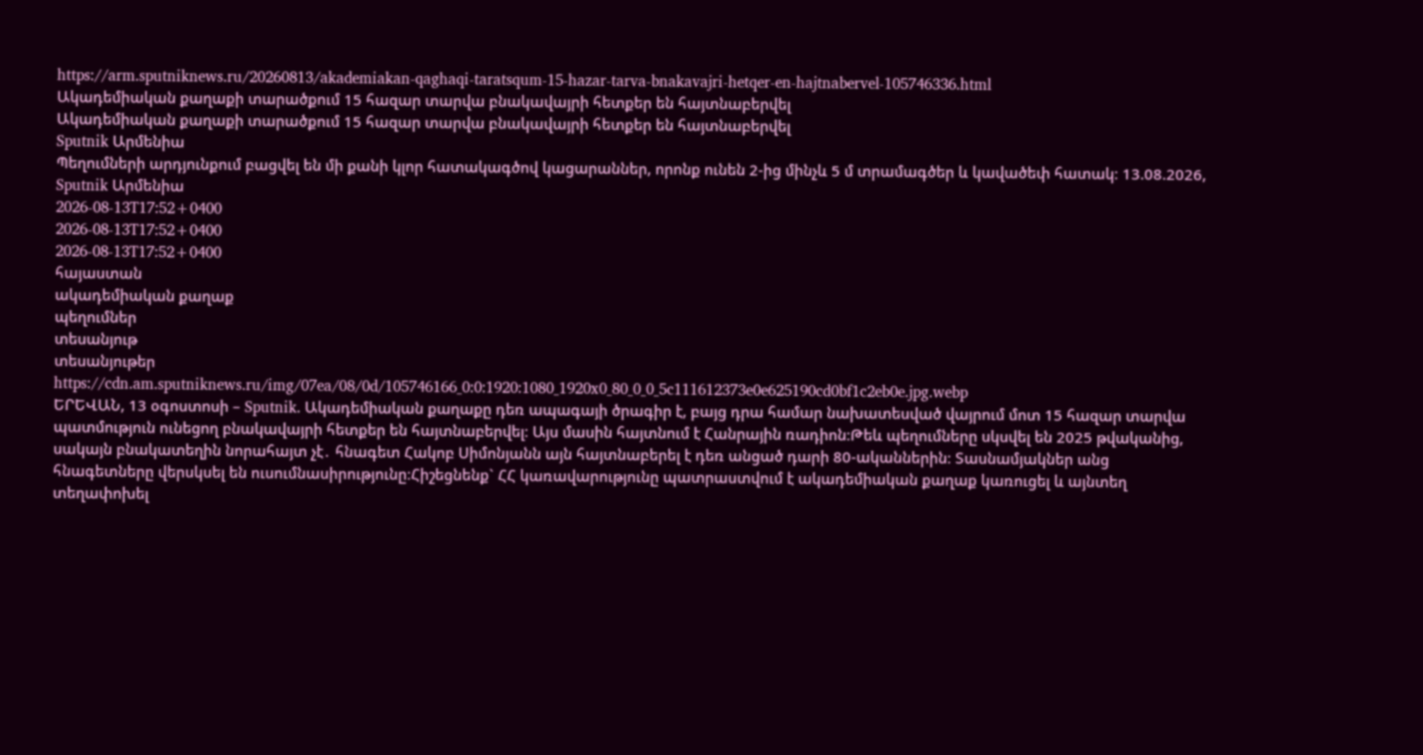https://arm.sputniknews.ru/20260813/akademiakan-qaghaqi-taratsqum-15-hazar-tarva-bnakavajri-hetqer-en-hajtnabervel-105746336.html
Ակադեմիական քաղաքի տարածքում 15 հազար տարվա բնակավայրի հետքեր են հայտնաբերվել
Ակադեմիական քաղաքի տարածքում 15 հազար տարվա բնակավայրի հետքեր են հայտնաբերվել
Sputnik Արմենիա
Պեղումների արդյունքում բացվել են մի քանի կլոր հատակագծով կացարաններ, որոնք ունեն 2-ից մինչև 5 մ տրամագծեր և կավածեփ հատակ։ 13.08.2026, Sputnik Արմենիա
2026-08-13T17:52+0400
2026-08-13T17:52+0400
2026-08-13T17:52+0400
հայաստան
ակադեմիական քաղաք
պեղումներ
տեսանյութ
տեսանյութեր
https://cdn.am.sputniknews.ru/img/07ea/08/0d/105746166_0:0:1920:1080_1920x0_80_0_0_5c111612373e0e625190cd0bf1c2eb0e.jpg.webp
ԵՐԵՎԱՆ, 13 օգոստոսի – Sputnik. Ակադեմիական քաղաքը դեռ ապագայի ծրագիր է, բայց դրա համար նախատեսված վայրում մոտ 15 հազար տարվա պատմություն ունեցող բնակավայրի հետքեր են հայտնաբերվել։ Այս մասին հայտնում է Հանրային ռադիոն։Թեև պեղումները սկսվել են 2025 թվականից, սակայն բնակատեղին նորահայտ չէ․ հնագետ Հակոբ Սիմոնյանն այն հայտնաբերել է դեռ անցած դարի 80-ականներին։ Տասնամյակներ անց հնագետները վերսկսել են ուսումնասիրությունը։Հիշեցնենք` ՀՀ կառավարությունը պատրաստվում է ակադեմիական քաղաք կառուցել և այնտեղ տեղափոխել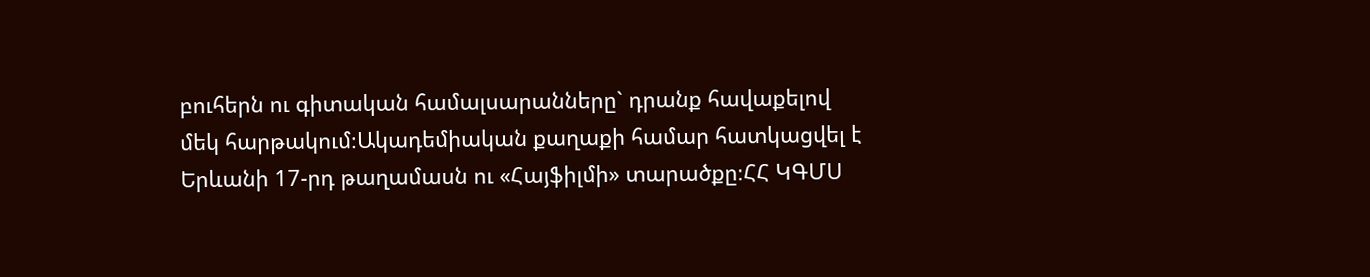բուհերն ու գիտական համալսարանները` դրանք հավաքելով մեկ հարթակում։Ակադեմիական քաղաքի համար հատկացվել է Երևանի 17-րդ թաղամասն ու «Հայֆիլմի» տարածքը։ՀՀ ԿԳՄՍ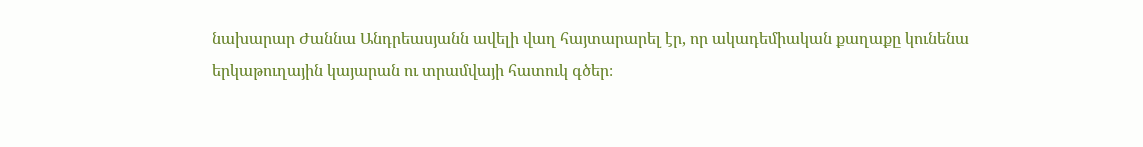նախարար Ժաննա Անդրեասյանն ավելի վաղ հայտարարել էր, որ ակադեմիական քաղաքը կունենա երկաթուղային կայարան ու տրամվայի հատուկ գծեր։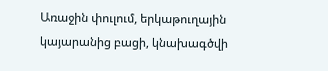Առաջին փուլում, երկաթուղային կայարանից բացի, կնախագծվի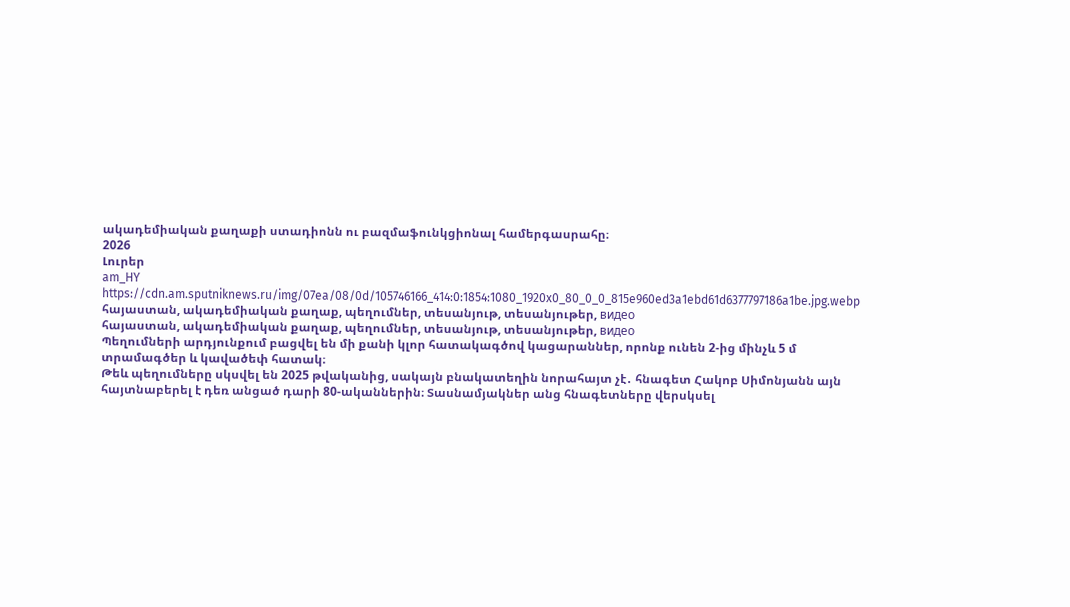ակադեմիական քաղաքի ստադիոնն ու բազմաֆունկցիոնալ համերգասրահը։
2026
Լուրեր
am_HY
https://cdn.am.sputniknews.ru/img/07ea/08/0d/105746166_414:0:1854:1080_1920x0_80_0_0_815e960ed3a1ebd61d6377797186a1be.jpg.webp
հայաստան, ակադեմիական քաղաք, պեղումներ, տեսանյութ, տեսանյութեր, видео
հայաստան, ակադեմիական քաղաք, պեղումներ, տեսանյութ, տեսանյութեր, видео
Պեղումների արդյունքում բացվել են մի քանի կլոր հատակագծով կացարաններ, որոնք ունեն 2-ից մինչև 5 մ տրամագծեր և կավածեփ հատակ։
Թեև պեղումները սկսվել են 2025 թվականից, սակայն բնակատեղին նորահայտ չէ․ հնագետ Հակոբ Սիմոնյանն այն հայտնաբերել է դեռ անցած դարի 80-ականներին։ Տասնամյակներ անց հնագետները վերսկսել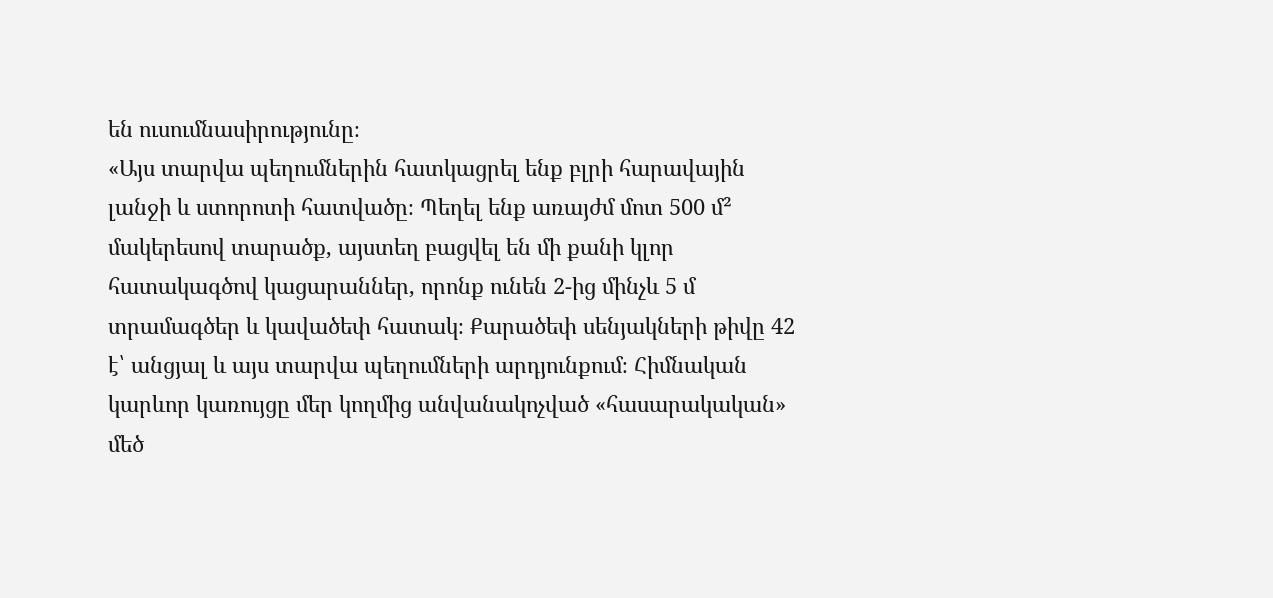են ուսումնասիրությունը։
«Այս տարվա պեղումներին հատկացրել ենք բլրի հարավային լանջի և ստորոտի հատվածը։ Պեղել ենք առայժմ մոտ 500 մ² մակերեսով տարածք, այստեղ բացվել են մի քանի կլոր հատակագծով կացարաններ, որոնք ունեն 2-ից մինչև 5 մ տրամագծեր և կավածեփ հատակ։ Քարածեփ սենյակների թիվը 42 է՝ անցյալ և այս տարվա պեղումների արդյունքում։ Հիմնական կարևոր կառույցը մեր կողմից անվանակոչված «հասարակական» մեծ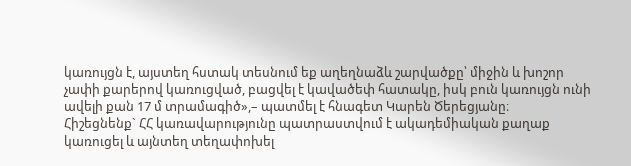կառույցն է, այստեղ հստակ տեսնում եք աղեղնաձև շարվածքը՝ միջին և խոշոր չափի քարերով կառուցված, բացվել է կավածեփ հատակը, իսկ բուն կառույցն ունի ավելի քան 17 մ տրամագիծ»,– պատմել է հնագետ Կարեն Ծերեցյանը։
Հիշեցնենք` ՀՀ կառավարությունը պատրաստվում է ակադեմիական քաղաք կառուցել և այնտեղ տեղափոխել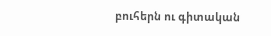բուհերն ու գիտական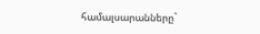համալսարանները`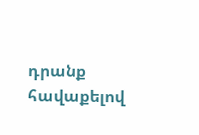դրանք հավաքելով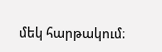մեկ հարթակում։